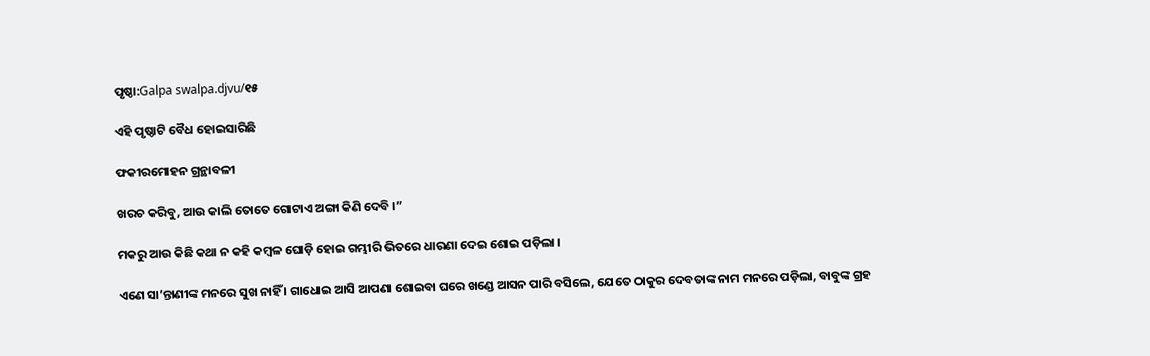ପୃଷ୍ଠା:Galpa swalpa.djvu/୧୫

ଏହି ପୃଷ୍ଠାଟି ବୈଧ ହୋଇସାରିଛି

ଫକୀରମୋହ‌ନ ଗ୍ରନ୍ଥାବଳୀ

ଖରଚ କରିବୁ, ଆଉ କାଲି ତୋତେ ଗୋଟାଏ ଅଙ୍ଗା କିଣି ଦେବି ।”

ମକରୁ ଆଉ କିଛି କଥା ନ କହି କମ୍ବଳ ଘୋଡ଼ି ହୋଇ ଗମ୍ଭୀରି ଭିତରେ ଧାରଣା ଦେଇ ଶୋଇ ପଡ଼ିଲା ।

ଏଣେ ସା’ନ୍ତାଣୀଙ୍କ ମନରେ ସୁଖ ନାହିଁ । ଗାଧୋଇ ଆସି ଆପଣା ଶୋଇବା ଘରେ ଖଣ୍ଡେ ଆସନ ପାରି ବସିଲେ, ଯେତେ ଠାକୁର ଦେବତାଙ୍କ ନାମ ମନରେ ପଡ଼ିଲା, ବାବୁଙ୍କ ଗ୍ରହ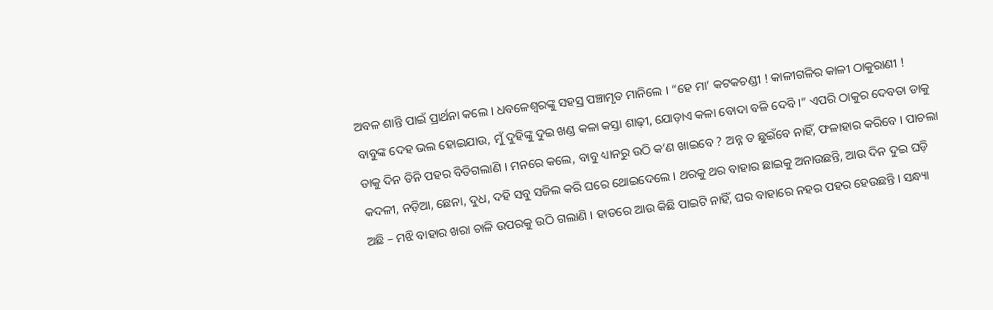ଅବଳ ଶାନ୍ତି ପାଇଁ ପ୍ରାର୍ଥନା କଲେ । ଧବଳେଶ୍ୱରଙ୍କୁ ସହସ୍ର ପଞ୍ଚାମୃତ ମାନିଲେ । “ହେ ମା’ କଟକଚଣ୍ଡୀ ! କାଳୀଗଳିର କାଳୀ ଠାକୁରାଣୀ ! ବାବୁଙ୍କ ଦେହ ଭଲ ହୋଇଯାଉ, ମୁଁ ଦୁହିଙ୍କୁ ଦୁଇ ଖଣ୍ଡ କଳା କସ୍ତା ଶାଢ଼ୀ, ଯୋଡ଼ାଏ କଳା ବୋଦା ବଳି ଦେବି ।” ଏପରି ଠାକୁର ଦେବତା ଡାକୁ ଡାକୁ ଦିନ ତିନି ପହର ବିତିଗଲାଣି । ମନରେ କଲେ, ବାବୁ ଧ୍ୟାନରୁ ଉଠି କ’ଣ ଖାଇବେ ? ଅନ୍ନ ତ ଛୁଇଁବେ ନାହିଁ, ଫଳାହାର କରିବେ । ପାଚଲା କଦଳୀ, ନଡ଼ିଆ, ଛେନା, ଦୁଧ, ଦହି ସବୁ ସଜିଲ କରି ଘରେ ଥୋଇଦେଲେ । ଥରକୁ ଥର ବାହାର ଛାଇକୁ ଅନାଉଛନ୍ତି, ଆଉ ଦିନ ଦୁଇ ଘଡ଼ି ଅଛି – ମଝି ବାହାର ଖରା ଚାଳି ଉପରକୁ ଉଠି ଗଲାଣି । ହାତରେ ଆଉ କିଛି ପାଇଟି ନାହିଁ, ଘର ବାହାରେ ନହର ପହର ହେଉଛନ୍ତି । ସନ୍ଧ୍ୟା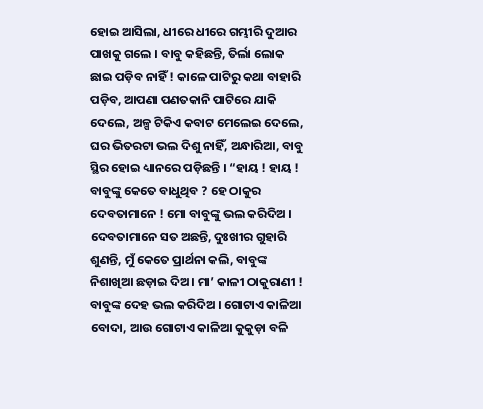ହୋଇ ଆସିଲା, ଧୀରେ ଧୀରେ ଗମ୍ଭୀରି ଦୁଆର ପାଖକୁ ଗଲେ । ବାବୁ କହିଛନ୍ତି, ତିର୍ଲା ଲୋକ ଛାଇ ପଡ଼ିବ ନାହିଁ ! କାଳେ ପାଟିରୁ କଥା ବାହାରି ପଡ଼ିବ, ଆପଣା ପଣତକାନି ପାଟିରେ ଯାକି ଦେଲେ, ଅଳ୍ପ ଟିକିଏ କବାଟ ମେଲେଇ ଦେଲେ, ଘର ଭିତରଟା ଭଲ ଦିଶୁ ନାହିଁ, ଅନ୍ଧାରିଆ, ବାବୁ ସ୍ଥିର ହୋଇ ଧ୍ୟାନରେ ପଡ଼ିଛନ୍ତି । “ହାୟ ! ହାୟ ! ବାବୁଙ୍କୁ କେତେ ବାଧୁଥିବ ? ହେ ଠାକୁର ଦେବତାମାନେ ! ମୋ ବାବୁଙ୍କୁ ଭଲ କରିଦିଅ । ଦେବତାମାନେ ସତ ଅଛନ୍ତି, ଦୁଃଖୀର ଗୁହାରି ଶୁଣନ୍ତି, ମୁଁ କେତେ ପ୍ରାର୍ଥନା କଲି, ବାବୁଙ୍କ ନିଶାଖିଆ ଛଡ଼ାଇ ଦିଅ । ମା’ କାଳୀ ଠାକୁରାଣୀ ! ବାବୁଙ୍କ ଦେହ ଭଲ କରିଦିଅ । ଗୋଟାଏ କାଳିଆ ବୋଦା, ଆଉ ଗୋଟାଏ କାଳିଆ କୁକୁଡ଼ା ବଳି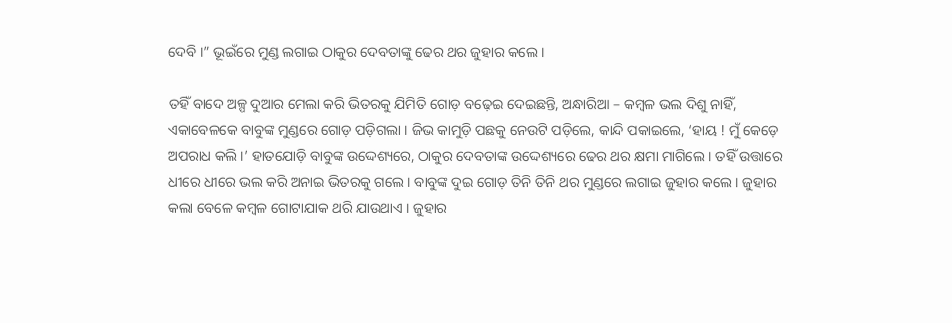ଦେବି ।” ଭୂଇଁରେ ମୁଣ୍ଡ ଲଗାଇ ଠାକୁର ଦେବତାଙ୍କୁ ଢେର ଥର ଜୁହାର କଲେ ।

ତହିଁ ବାଦେ ଅଳ୍ପ ଦୁଆର ମେଲା କରି ଭିତରକୁ ଯିମିତି ଗୋଡ଼ ବଢ଼େଇ ଦେଇଛନ୍ତି, ଅନ୍ଧାରିଆ – କମ୍ବଳ ଭଲ ଦିଶୁ ନାହିଁ, ଏକାବେଳକେ ବାବୁଙ୍କ ମୁଣ୍ଡରେ ଗୋଡ଼ ପଡ଼ିଗଲା । ଜିଭ କାମୁଡ଼ି ପଛକୁ ନେଉଟି ପଡ଼ିଲେ, କାନ୍ଦି ପକାଇଲେ, ‘ହାୟ ! ମୁଁ କେଡ଼େ ଅପରାଧ କଲି ।’ ହାତଯୋଡ଼ି ବାବୁଙ୍କ ଉଦ୍ଦେଶ୍ୟରେ, ଠାକୁର ଦେବତାଙ୍କ ଉଦ୍ଦେଶ୍ୟରେ ଢେର ଥର କ୍ଷମା ମାଗିଲେ । ତହିଁ ଉତ୍ତାରେ ଧୀରେ ଧୀରେ ଭଲ କରି ଅନାଇ ଭିତରକୁ ଗଲେ । ବାବୁଙ୍କ ଦୁଇ ଗୋଡ଼ ତିନି ତିନି ଥର ମୁଣ୍ଡରେ ଲଗାଇ ଜୁହାର କଲେ । ଜୁହାର କଲା ବେଳେ କମ୍ବଳ ଗୋଟାଯାକ ଥରି ଯାଉଥାଏ । ଜୁହାର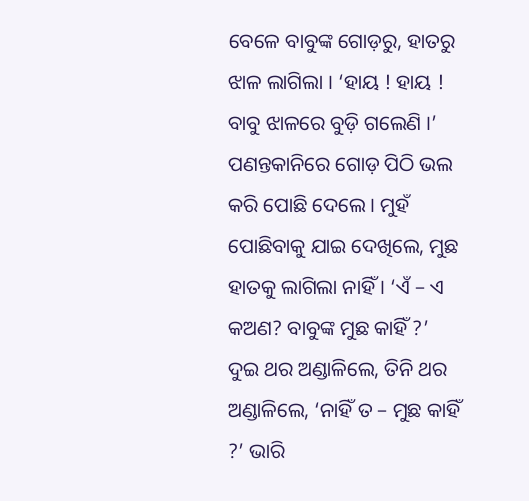ବେଳେ ବାବୁଙ୍କ ଗୋଡ଼ରୁ, ହାତରୁ ଝାଳ ଲାଗିଲା । ‘ହାୟ ! ହାୟ ! ବାବୁ ଝାଳରେ ବୁଡ଼ି ଗଲେଣି ।’ ପଣନ୍ତକାନିରେ ଗୋଡ଼ ପିଠି ଭଲ କରି ପୋଛି ଦେଲେ । ମୁହଁ ପୋଛିବାକୁ ଯାଇ ଦେଖିଲେ, ମୁଛ ହାତକୁ ଲାଗିଲା ନାହିଁ । ‘ଏଁ – ଏ କଅଣ? ବାବୁଙ୍କ ମୁଛ କାହିଁ ?’ ଦୁଇ ଥର ଅଣ୍ଡାଳିଲେ, ତିନି ଥର ଅଣ୍ଡାଳିଲେ, ‘ନାହିଁ ତ – ମୁଛ କାହିଁ ?’ ଭାରି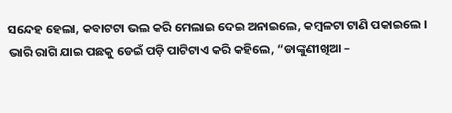ସନ୍ଦେହ ହେଲା, କବାଟଟା ଭଲ କରି ମେଲାଇ ଦେଇ ଅନାଇଲେ, କମ୍ବଳଟା ଟାଣି ପକାଇଲେ । ଭାରି ରାଗି ଯାଇ ପଛକୁ ଡେଇଁ ପଡ଼ି ପାଟିଟାଏ କରି କହିଲେ, “ଡାଙ୍କୁଣୀଖିଆ –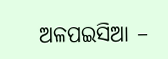ଅଳପଇସିଆ –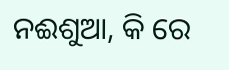ନଈଶୁଆ, କି ରେ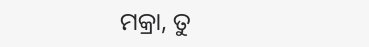ମକ୍ରା, ତୁ